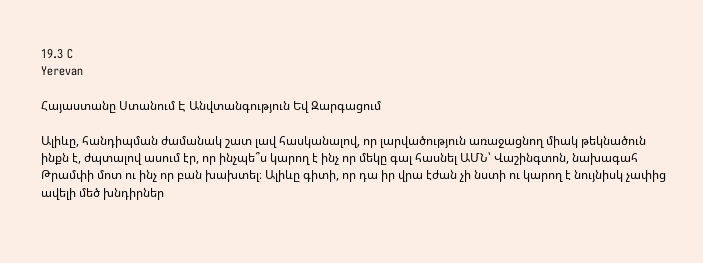19.3 C
Yerevan

Հայաստանը Ստանում Է Անվտանգություն Եվ Զարգացում

Ալիևը, հանդիպման ժամանակ շատ լավ հասկանալով, որ լարվածություն առաջացնող միակ թեկնածուն ինքն է, ժպտալով ասում էր, որ ինչպե՞ս կարող է ինչ որ մեկը գալ հասնել ԱՄՆ՝ Վաշինգտոն, նախագահ Թրամփի մոտ ու ինչ որ բան խախտել։ Ալիևը գիտի, որ դա իր վրա էժան չի նստի ու կարող է նույնիսկ չափից ավելի մեծ խնդիրներ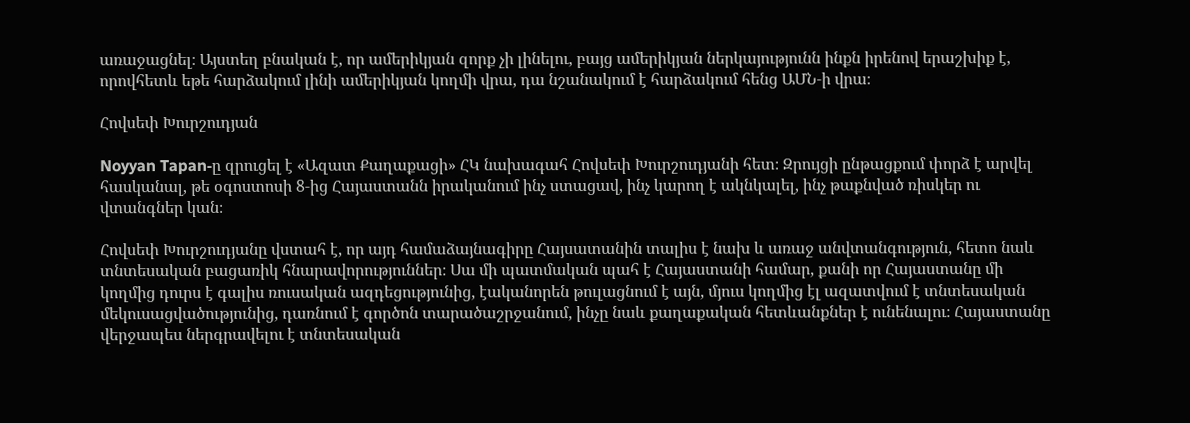առաջացնել։ Այստեղ բնական է, որ ամերիկյան զորք չի լինելու, բայց ամերիկյան ներկայությունն ինքն իրենով երաշխիք է, որովհետև եթե հարձակում լինի ամերիկյան կողմի վրա, դա նշանակում է հարձակում հենց ԱՄՆ‑ի վրա։

Հովսեփ Խուրշուդյան

Noyyan Tapan‑ը զրուցել է «Ազատ Քաղաքացի» ՀԿ նախագահ Հովսեփ Խուրշուդյանի հետ։ Զրույցի ընթացքում փորձ է արվել հասկանալ, թե օգոստոսի 8‑ից Հայաստանն իրականում ինչ ստացավ, ինչ կարող է ակնկալել, ինչ թաքնված ռիսկեր ու վտանգներ կան։

Հովսեփ Խուրշուդյանը վստահ է, որ այդ համաձայնագիրը Հայսատանին տալիս է նախ և առաջ անվտանգություն, հետո նաև տնտեսական բացառիկ հնարավորություններ։ Սա մի պատմական պահ է Հայաստանի համար, քանի որ Հայաստանը մի կողմից դուրս է գալիս ռուսական ազդեցությունից, էականորեն թուլացնում է այն, մյուս կողմից էլ ազատվում է տնտեսական մեկուսացվածությունից, դառնում է գործոն տարածաշրջանում, ինչը նաև քաղաքական հետևանքներ է ունենալու։ Հայաստանը վերջապես ներգրավելու է տնտեսական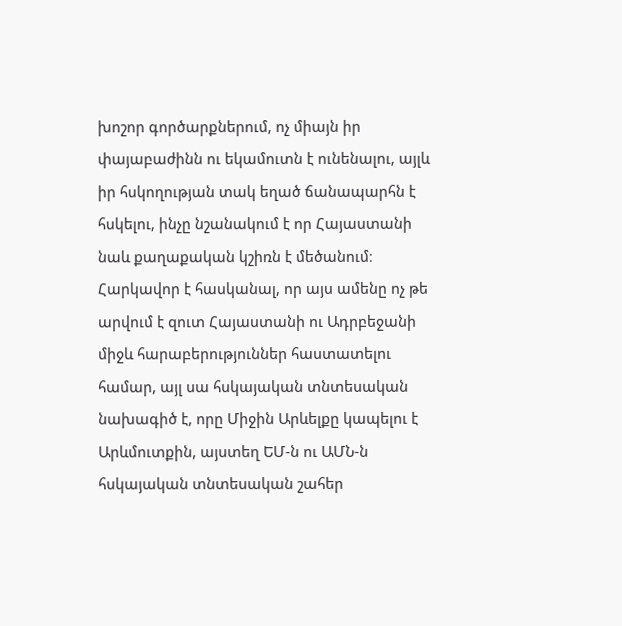խոշոր գործարքներում, ոչ միայն իր փայաբաժինն ու եկամուտն է ունենալու, այլև իր հսկողության տակ եղած ճանապարհն է հսկելու, ինչը նշանակում է որ Հայաստանի նաև քաղաքական կշիռն է մեծանում։ Հարկավոր է հասկանալ, որ այս ամենը ոչ թե արվում է զուտ Հայաստանի ու Ադրբեջանի միջև հարաբերություններ հաստատելու համար, այլ սա հսկայական տնտեսական նախագիծ է, որը Միջին Արևելքը կապելու է Արևմուտքին, այստեղ ԵՄ‑ն ու ԱՄՆ‑ն հսկայական տնտեսական շահեր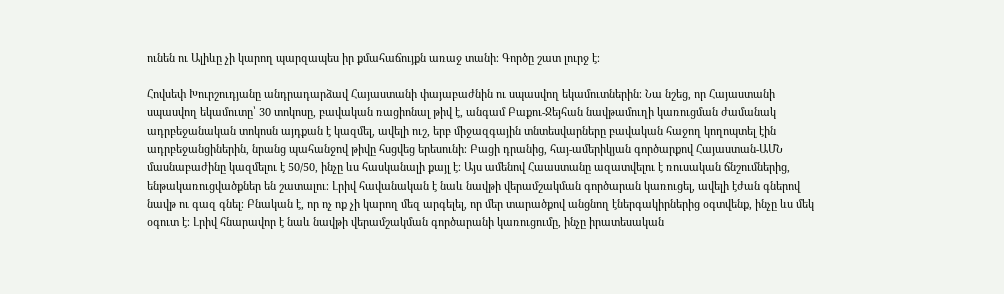ունեն ու Ալիևը չի կարող պարզապես իր քմահաճույքն առաջ տանի։ Գործը շատ լուրջ է։

Հովսեփ Խուրշուդյանը անդրադարձավ Հայաստանի փայաբաժնին ու սպասվող եկամուտներին։ Նա նշեց, որ Հայաստանի սպասվող եկամուտը՝ 30 տոկոսը, բավական ռացիոնալ թիվ է, անգամ Բաքու-Ջեյհան նավթամուղի կառուցման ժամանակ ադրբեջանական տոկոսն այդքան է կազմել, ավելի ուշ, երբ միջազգային տնտեսվարները բավական հաջող կողոպտել էին ադրբեջանցիներին, նրանց պահանջով թիվը հսցվեց երեսունի։ Բացի դրանից, հայ-ամերիկյան գործարքով Հայաստան-ԱՄՆ մասնաբաժինը կազմելու է 50/50, ինչը ևս հասկանալի քայլ է։ Այս ամենով Հաաստանը ազատվելու է ռուսական ճնշումներից, ենթակառուցվածքներ են շատալու։ Լրիվ հավանական է նաև նավթի վերամշակման գործարան կառուցել, ավելի էժան գներով նավթ ու գազ գնել։ Բնական է, որ ոչ ոք չի կարող մեզ արգելել, որ մեր տարածքով անցնող էներգակիրներից օգտվենք, ինչը ևս մեկ օգուտ է։ Լրիվ հնարավոր է նաև նավթի վերամշակման գործարանի կառուցումը, ինչը իրատեսական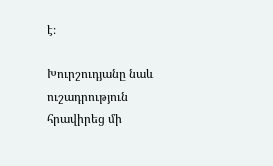է։

Խուրշուդյանը նաև ուշադրություն հրավիրեց մի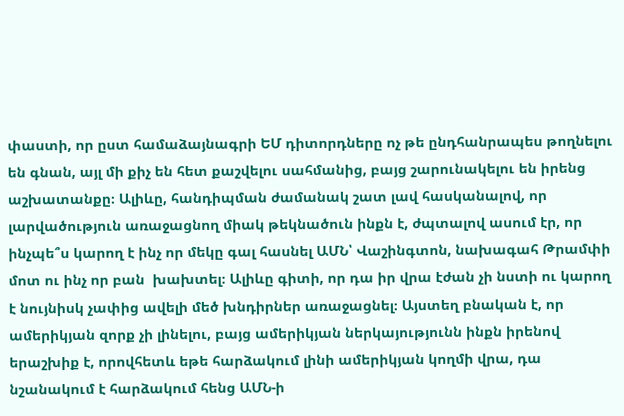փաստի, որ ըստ համաձայնագրի ԵՄ դիտորդները ոչ թե ընդհանրապես թողնելու են գնան, այլ մի քիչ են հետ քաշվելու սահմանից, բայց շարունակելու են իրենց աշխատանքը։ Ալիևը, հանդիպման ժամանակ շատ լավ հասկանալով, որ լարվածություն առաջացնող միակ թեկնածուն ինքն է, ժպտալով ասում էր, որ ինչպե՞ս կարող է ինչ որ մեկը գալ հասնել ԱՄՆ՝ Վաշինգտոն, նախագահ Թրամփի մոտ ու ինչ որ բան  խախտել։ Ալիևը գիտի, որ դա իր վրա էժան չի նստի ու կարող է նույնիսկ չափից ավելի մեծ խնդիրներ առաջացնել։ Այստեղ բնական է, որ ամերիկյան զորք չի լինելու, բայց ամերիկյան ներկայությունն ինքն իրենով երաշխիք է, որովհետև եթե հարձակում լինի ամերիկյան կողմի վրա, դա նշանակում է հարձակում հենց ԱՄՆ‑ի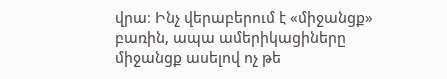վրա։ Ինչ վերաբերում է «միջանցք» բառին, ապա ամերիկացիները միջանցք ասելով ոչ թե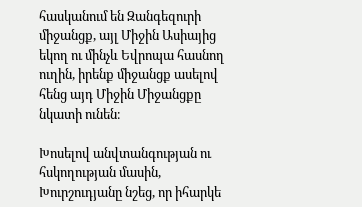հասկանում են Զանգեզուրի միջանցք, այլ Միջին Ասիայից եկող ու մինչև Եվրոպա հասնող ուղին, իրենք միջանցք ասելով հենց այդ Միջին Միջանցքը նկատի ունեն։

Խոսելով անվտանգության ու հսկողության մասին, Խուրշուդյանը նշեց, որ իհարկե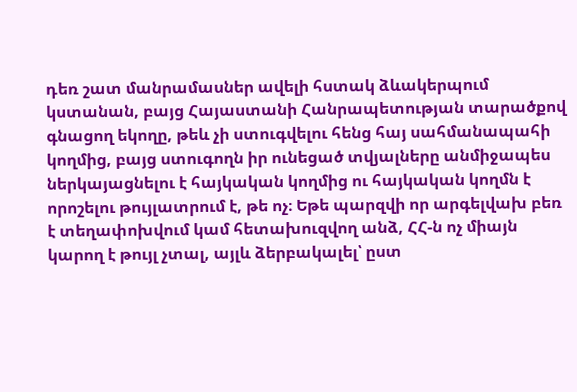դեռ շատ մանրամասներ ավելի հստակ ձևակերպում կստանան, բայց Հայաստանի Հանրապետության տարածքով գնացող եկողը, թեև չի ստուգվելու հենց հայ սահմանապահի կողմից, բայց ստուգողն իր ունեցած տվյալները անմիջապես ներկայացնելու է հայկական կողմից ու հայկական կողմն է որոշելու թույլատրում է, թե ոչ։ Եթե պարզվի որ արգելվախ բեռ է տեղափոխվում կամ հետախուզվող անձ, ՀՀ‑ն ոչ միայն կարող է թույլ չտալ, այլև ձերբակալել՝ ըստ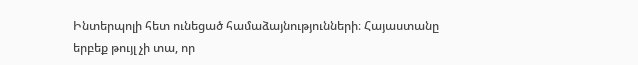Ինտերպոլի հետ ունեցած համաձայնությունների։ Հայաստանը երբեք թույլ չի տա, որ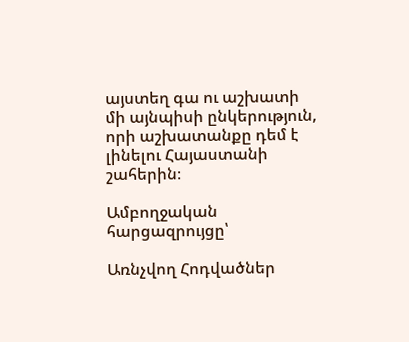այստեղ գա ու աշխատի մի այնպիսի ընկերություն, որի աշխատանքը դեմ է լինելու Հայաստանի շահերին։

Ամբողջական հարցազրույցը՝

Առնչվող Հոդվածներ